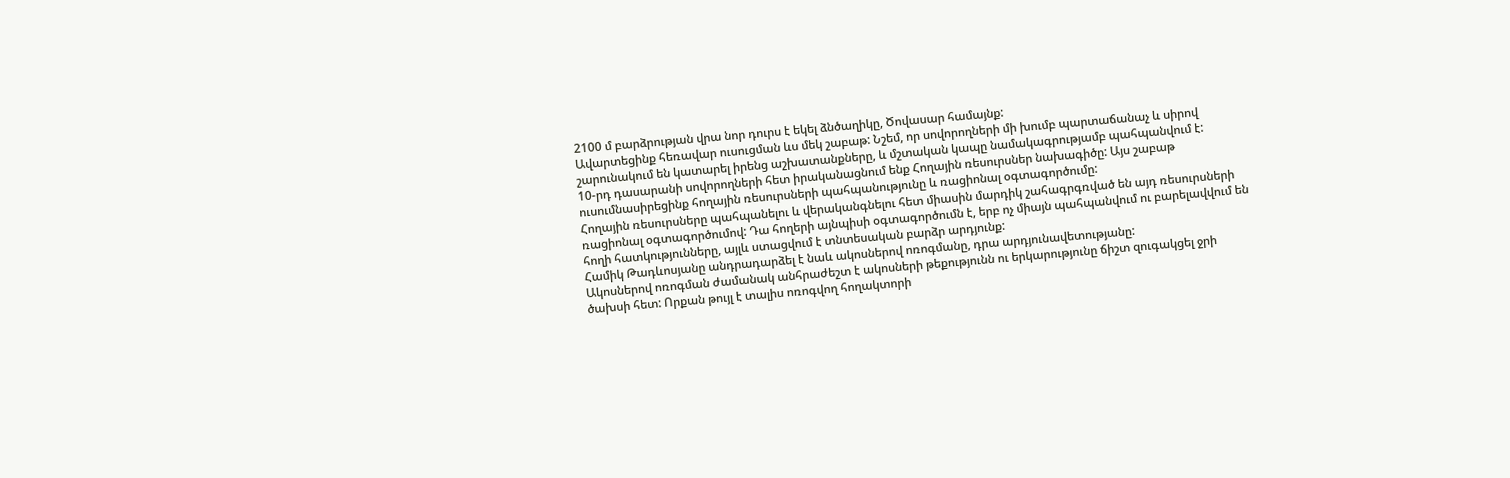2100 մ բարձրության վրա նոր դուրս է եկել ձնծաղիկը, Ծովասար համայնք:
Ավարտեցինք հեռավար ուսուցման ևս մեկ շաբաթ: Նշեմ, որ սովորողների մի խումբ պարտաճանաչ և սիրով շարունակում են կատարել իրենց աշխատանքները, և մշտական կապը նամակագրությամբ պահպանվում է:
10-րդ դասարանի սովորողների հետ իրականացնում ենք Հողային ռեսուրսներ նախագիծը: Այս շաբաթ ուսումնասիրեցինք հողային ռեսուրսների պահպանությունը և ռացիոնալ օգտագործումը:
Հողային ռեսուրսները պահպանելու և վերականգնելու հետ միասին մարդիկ շահագրգռված են այդ ռեսուրսների ռացիոնալ օգտագործումով: Դա հողերի այնպիսի օգտագործումն է, երբ ոչ միայն պահպանվում ու բարելավվում են հողի հատկությունները, այլև ստացվում է տնտեսական բարձր արդյունք:
Համիկ Թադևոսյանը անդրադարձել է նաև ակոսներով ոռոգմանը, դրա արդյունավետությանը:
Ակոսներով ոռոգման ժամանակ անհրաժեշտ է ակոսների թեքությունն ու երկարությունը ճիշտ զուգակցել ջրի ծախսի հետ: Որքան թույլ է տալիս ոռոգվող հողակտորի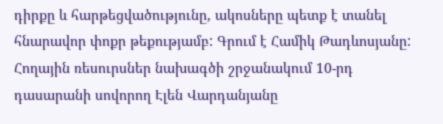դիրքը և հարթեցվածությունը, ակոսները պետք է տանել հնարավոր փոքր թեքությամբ: Գրում է Համիկ Թադևոսյանը:
Հողային ռեսուրսներ նախագծի շրջանակում 10-րդ դասարանի սովորող Էլեն Վարդանյանը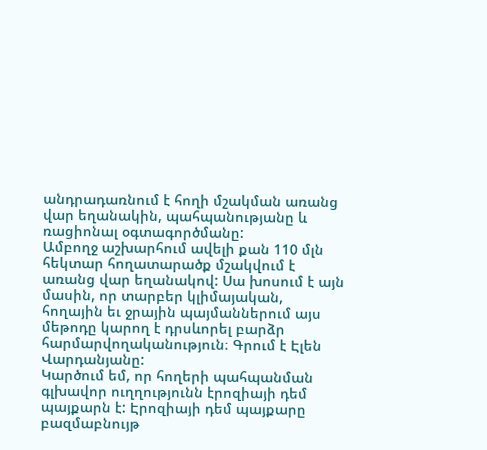անդրադառնում է հողի մշակման առանց վար եղանակին, պահպանությանը և ռացիոնալ օգտագործմանը:
Ամբողջ աշխարհում ավելի քան 110 մլն հեկտար հողատարածք մշակվում է առանց վար եղանակով: Սա խոսում է այն մասին, որ տարբեր կլիմայական, հողային եւ ջրային պայմաններում այս մեթոդը կարող է դրսևորել բարձր հարմարվողականություն։ Գրում է Էլեն Վարդանյանը:
Կարծում եմ, որ հողերի պահպանման գլխավոր ուղղությունն էրոզիայի դեմ պայքարն է: Էրոզիայի դեմ պայքարը բազմաբնույթ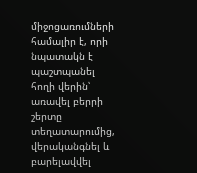միջոցառումների համալիր է, որի նպատակն է պաշտպանել հողի վերին՝ առավել բերրի շերտը տեղատարումից, վերականգնել և բարելավվել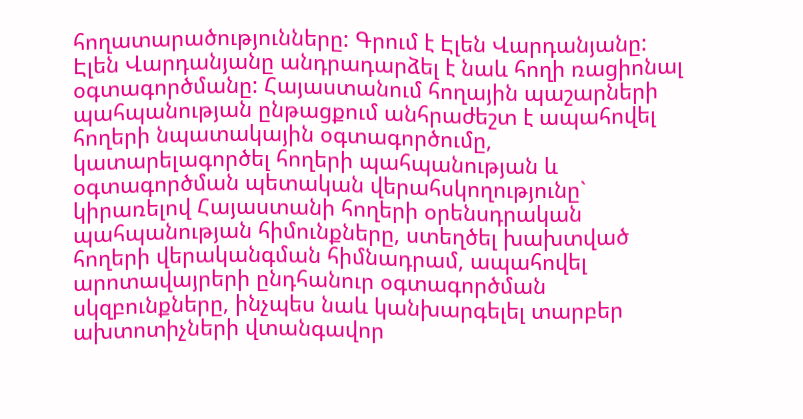հողատարածությունները: Գրում է Էլեն Վարդանյանը:
Էլեն Վարդանյանը անդրադարձել է նաև հողի ռացիոնալ օգտագործմանը: Հայաստանում հողային պաշարների պահպանության ընթացքում անհրաժեշտ է ապահովել հողերի նպատակային օգտագործումը, կատարելագործել հողերի պահպանության և օգտագործման պետական վերահսկողությունը` կիրառելով Հայաստանի հողերի օրենսդրական պահպանության հիմունքները, ստեղծել խախտված հողերի վերականգման հիմնադրամ, ապահովել արոտավայրերի ընդհանուր օգտագործման սկզբունքները, ինչպես նաև կանխարգելել տարբեր ախտոտիչների վտանգավոր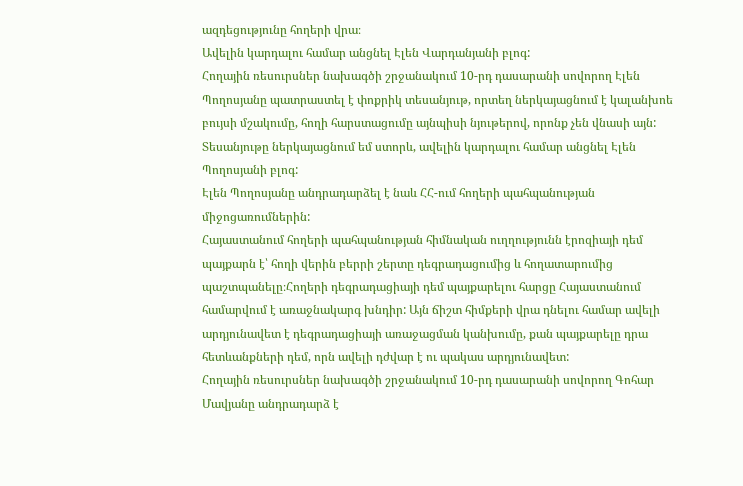ազդեցությունը հողերի վրա։
Ավելին կարդալու համար անցնել Էլեն Վարդանյանի բլոգ:
Հողային ռեսուրսներ նախագծի շրջանակում 10-րդ դասարանի սովորող Էլեն Պողոսյանը պատրաստել է փոքրիկ տեսանյութ, որտեղ ներկայացնում է կալանխոե բույսի մշակումը, հողի հարստացումը այնպիսի նյութերով, որոնք չեն վնասի այն:
Տեսանյութը ներկայացնում եմ ստորև, ավելին կարդալու համար անցնել Էլեն Պողոսյանի բլոգ:
Էլեն Պողոսյանը անդրադարձել է նաև ՀՀ-ում հողերի պահպանության միջոցառումներին:
Հայաստանում հողերի պահպանության հիմնական ուղղությունն էրոզիայի դեմ պայքարն է՝ հողի վերին բերրի շերտը դեգրադացումից և հողատարումից պաշտպանելը։Հողերի դեգրադացիայի դեմ պայքարելու հարցը Հայաստանում համարվում է առաջնակարգ խնդիր: Այն ճիշտ հիմքերի վրա դնելու համար ավելի արդյունավետ է դեգրադացիայի առաջացման կանխումը, քան պայքարելը դրա հետևանքների դեմ, որն ավելի դժվար է ու պակաս արդյունավետ:
Հողային ռեսուրսներ նախագծի շրջանակում 10-րդ դասարանի սովորող Գոհար Մավյանը անդրադարձ է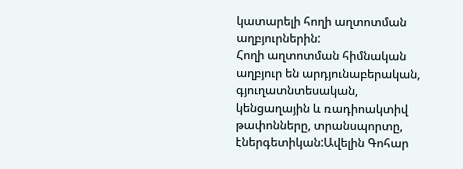կատարելի հողի աղտոտման աղբյուրներին:
Հողի աղտոտման հիմնական աղբյուր են արդյունաբերական, գյուղատնտեսական, կենցաղային և ռադիոակտիվ թափոնները, տրանսպորտը, էներգետիկան:Ավելին Գոհար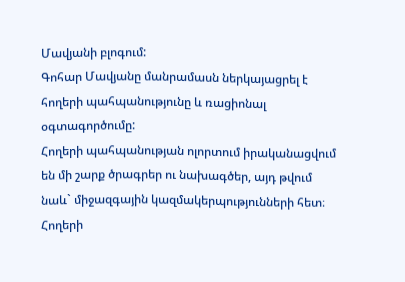Մավյանի բլոգում:
Գոհար Մավյանը մանրամասն ներկայացրել է հողերի պահպանությունը և ռացիոնալ օգտագործումը:
Հողերի պահպանության ոլորտում իրականացվում են մի շարք ծրագրեր ու նախագծեր, այդ թվում նաև` միջազգային կազմակերպությունների հետ։ Հողերի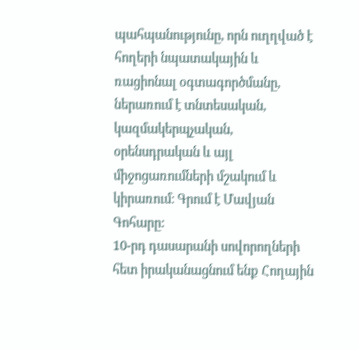պահպանությունը, որն ուղղված է հողերի նպատակային և ռացիոնալ օգտագործմանը, ներառում է տնտեսական, կազմակերպչական, օրենսդրական և այլ միջոցառումների մշակում և կիրառում։ Գրում է Մավյան Գոհարը:
10-րդ դասարանի սովորողների հետ իրականացնում ենք Հողային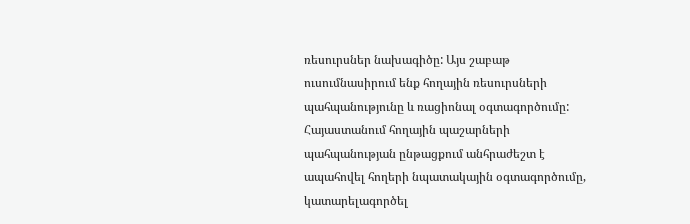ռեսուրսներ նախագիծը: Այս շաբաթ ուսումնասիրում ենք հողային ռեսուրսների պահպանությունը և ռացիոնալ օգտագործումը:
Հայաստանում հողային պաշարների պահպանության ընթացքում անհրաժեշտ է ապահովել հողերի նպատակային օգտագործումը, կատարելագործել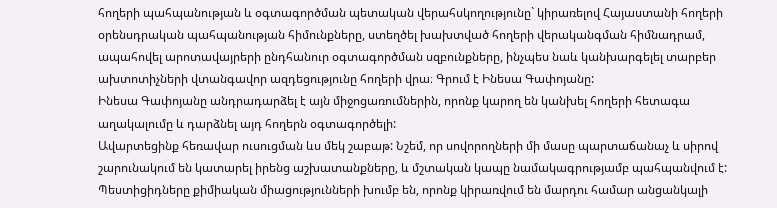հողերի պահպանության և օգտագործման պետական վերահսկողությունը` կիրառելով Հայաստանի հողերի օրենսդրական պահպանության հիմունքները, ստեղծել խախտված հողերի վերականգման հիմնադրամ, ապահովել արոտավայրերի ընդհանուր օգտագործման սզբունքները, ինչպես նաև կանխարգելել տարբեր ախտոտիչների վտանգավոր ազդեցությունը հողերի վրա։ Գրում է Ինեսա Գափոյանը:
Ինեսա Գափոյանը անդրադարձել է այն միջոցառումներին, որոնք կարող են կանխել հողերի հետագա աղակալումը և դարձնել այդ հողերն օգտագործելի:
Ավարտեցինք հեռավար ուսուցման ևս մեկ շաբաթ: Նշեմ, որ սովորողների մի մասը պարտաճանաչ և սիրով շարունակում են կատարել իրենց աշխատանքները, և մշտական կապը նամակագրությամբ պահպանվում է:
Պեստիցիդները քիմիական միացությունների խումբ են, որոնք կիրառվում են մարդու համար անցանկալի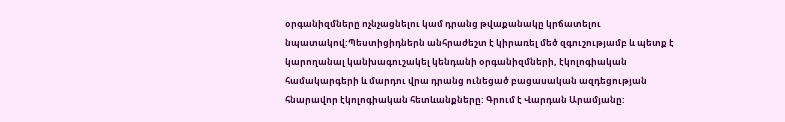օրգանիզմները ոչնչացնելու կամ դրանց թվաքանակը կրճատելու նպատակով:Պեստիցիդներն անհրաժեշտ է կիրառել մեծ զգուշությամբ և պետք է կարողանալ կանխագուշակել կենդանի օրգանիզմների, էկոլոգիական համակարգերի և մարդու վրա դրանց ունեցած բացասական ազդեցության հնարավոր էկոլոգիական հետևանքները: Գրում է Վարդան Արամյանը: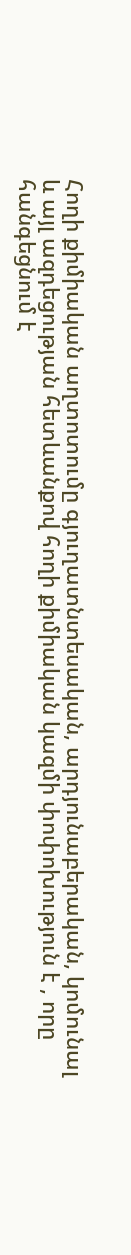Հողի քիմիական աղտոտումը գյուղատնտեսական, արդյունաբերական, կոմունալ և այլ ազդեցության հետևանքով հողի քիմիական կազմի փոփոխություն է , որը հանգեցնում է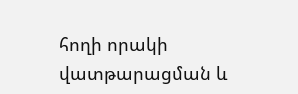հողի որակի վատթարացման և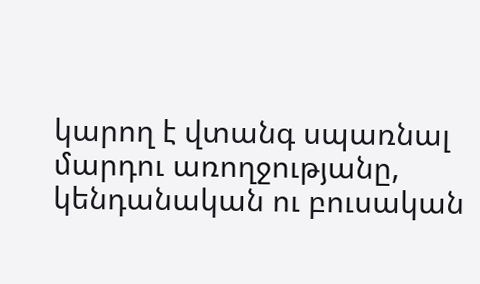կարող է վտանգ սպառնալ մարդու առողջությանը, կենդանական ու բուսական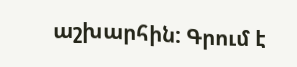աշխարհին: Գրում է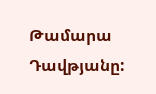Թամարա Դավթյանը: